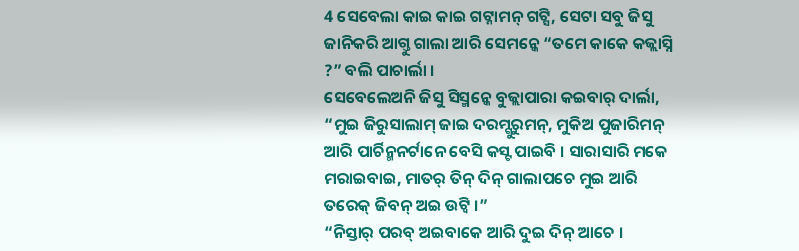4 ସେବେଲା କାଇ କାଇ ଗଟ୍ନାମନ୍ ଗଟ୍ସି, ସେଟା ସବୁ ଜିସୁ ଜାନିକରି ଆଗ୍ତୁ ଗାଲା ଆରି ସେମନ୍କେ “ତମେ କାକେ କଜ୍ଲାସ୍ନି ?” ବଲି ପାଚାର୍ଲା ।
ସେବେଲେଅନି ଜିସୁ ସିସ୍ମନ୍କେ ବୁଜ୍ଲାପାରା କଇବାର୍ ଦାର୍ଲା, “ମୁଇ ଜିରୁସାଲାମ୍ ଜାଇ ଦରମ୍ଗୁରୁମନ୍, ମୁକିଅ ପୁଜାରିମନ୍ ଆରି ପାର୍ଚିନ୍ମନର୍ଟାନେ ବେସି କସ୍ଟ ପାଇବି । ସାରାସାରି ମକେ ମରାଇବାଇ, ମାତର୍ ତିନ୍ ଦିନ୍ ଗାଲାପଚେ ମୁଇ ଆରି ତରେକ୍ ଜିବନ୍ ଅଇ ଉଟ୍ବି ।”
“ନିସ୍ତାର୍ ପରବ୍ ଅଇବାକେ ଆରି ଦୁଇ ଦିନ୍ ଆଚେ ।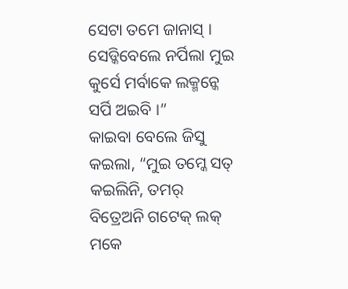ସେଟା ତମେ ଜାନାସ୍ । ସେଡ୍କିବେଲେ ନର୍ପିଲା ମୁଇ କୁର୍ସେ ମର୍ବାକେ ଲକ୍ମନ୍କେ ସର୍ପି ଅଇବି ।”
କାଇବା ବେଲେ ଜିସୁ କଇଲା, “ମୁଇ ତମ୍କେ ସତ୍ କଇଲିନି, ତମର୍ ବିତ୍ରେଅନି ଗଟେକ୍ ଲକ୍ ମକେ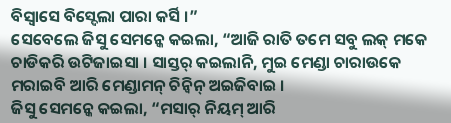ବିସ୍ବାସେ ବିସ୍ଦେଲା ପାରା କର୍ସି ।”
ସେବେଲେ ଜିସୁ ସେମନ୍କେ କଇଲା, “ଆଜି ରାତି ତମେ ସବୁ ଲକ୍ ମକେ ଚାଡିକରି ଉଟିଜାଇସା । ସାସ୍ତର୍ କଇଲାନି, ମୁଇ ମେଣ୍ଡା ଚାରାଉକେ ମରାଇବି ଆରି ମେଣ୍ଡାମନ୍ ଚିନ୍ବିନ୍ ଅଇଜିବାଇ ।
ଜିସୁ ସେମନ୍କେ କଇଲା, “ମସାର୍ ନିୟମ୍ ଆରି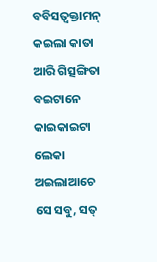ବବିସତ୍ବକ୍ତାମନ୍ କଇଲା କାତା ଆରି ଗିତ୍ସଙ୍ଗିତା ବଇଟାନେ କାଇକାଇଟା ଲେକା ଅଇଲାଆଚେ ସେ ସବୁ, ସତ୍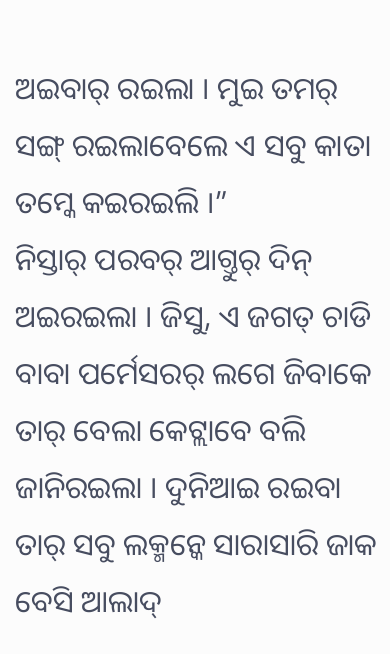ଅଇବାର୍ ରଇଲା । ମୁଇ ତମର୍ ସଙ୍ଗ୍ ରଇଲାବେଲେ ଏ ସବୁ କାତା ତମ୍କେ କଇରଇଲି ।”
ନିସ୍ତାର୍ ପରବର୍ ଆଗ୍ତୁର୍ ଦିନ୍ ଅଇରଇଲା । ଜିସୁ, ଏ ଜଗତ୍ ଚାଡି ବାବା ପର୍ମେସରର୍ ଲଗେ ଜିବାକେ ତାର୍ ବେଲା କେଟ୍ଲାବେ ବଲି ଜାନିରଇଲା । ଦୁନିଆଇ ରଇବା ତାର୍ ସବୁ ଲକ୍ମନ୍କେ ସାରାସାରି ଜାକ ବେସି ଆଲାଦ୍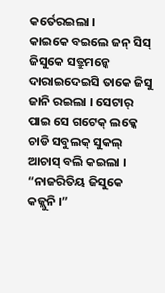କର୍ତେରଇଲା ।
କାଇକେ ବଇଲେ ଜନ୍ ସିସ୍ ଜିସୁକେ ସତ୍ରୁମନ୍କେ ଦାରାଇଦେଇସି ତାକେ ଜିସୁ ଜାନି ରଇଲା । ସେଟାର୍ ପାଇ ସେ ଗଟେକ୍ ଲକ୍କେ ଚାଡି ସବୁଲକ୍ ସୁକଲ୍ ଆଚାସ୍ ବଲି କଇଲା ।
“ନାଜରିତିୟ ଜିସୁକେ କଜ୍ଲୁନି ।”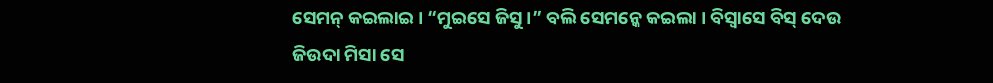ସେମନ୍ କଇଲାଇ । “ମୁଇସେ ଜିସୁ ।” ବଲି ସେମନ୍କେ କଇଲା । ବିସ୍ବାସେ ବିସ୍ ଦେଉ ଜିଉଦା ମିସା ସେ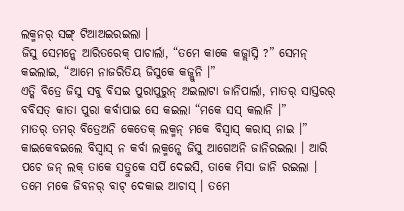ଲକ୍ମନର୍ ସଙ୍ଗ୍ ଟିଆଅଇରଇଲା ।
ଜିସୁ ସେମନ୍କେ ଆରିତରେକ୍ ପାଚାର୍ଲା, “ତମେ କାକେ କଜ୍ଲାସ୍ନି ?” ସେମନ୍ କଇଲାଇ, “ଆମେ ନାଜରିତିୟ ଜିସୁକେ କଜ୍ଲୁନି ।”
ଏତ୍କି ବିତ୍ରେ ଜିସୁ ସବୁ ବିସଇ ପୁରାପୁରୁନ୍ ଅଇଲାଟା ଜାନିପାର୍ଲା, ମାତର୍ ସାସ୍ତରର୍ ବବିସତ୍ କାତା ପୁରା କର୍ବାପାଇ ସେ କଇଲା “ମକେ ସସ୍ କଲାନି ।”
ମାତର୍ ତମର୍ ବିତ୍ରେଅନି କେତେକ୍ ଲକ୍ମନ୍ ମକେ ବିସ୍ବାସ୍ କରାସ୍ ନାଇ ।” କାଇକେବଇଲେ ବିସ୍ବାସ୍ ନ କର୍ବା ଲକ୍ମନ୍କେ ଜିସୁ ଆଗେଅନି ଜାନିରଇଲା । ଆରି ପଚେ ଜନ୍ ଲକ୍ ତାକେ ସତ୍ରୁକେ ସର୍ପି ଦେଇସି, ତାକେ ମିସା ଜାନି ରଇଲା ।
ତମେ ମକେ ଜିବନର୍ ବାଟ୍ ଦେକାଇ ଆଚାସ୍ । ତମେ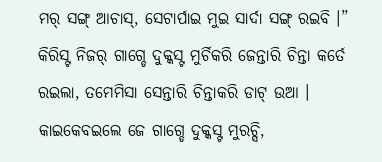ମର୍ ସଙ୍ଗ୍ ଆଚାସ୍, ସେଟାର୍ପାଇ ମୁଇ ସାର୍ଦା ସଙ୍ଗ୍ ରଇବି ।”
କିରିସ୍ଟ ନିଜର୍ ଗାଗ୍ଡେ ଦୁକ୍କସ୍ଟ ମୁର୍ଚିକରି ଜେନ୍ତାରି ଚିନ୍ତା କର୍ତେ ରଇଲା, ତମେମିସା ସେନ୍ତାରି ଚିନ୍ତାକରି ଡାଟ୍ ଉଆ । କାଇକେବଇଲେ ଜେ ଗାଗ୍ଡେ ଦୁକ୍କସ୍ଟ ମୁରଚ୍ସି,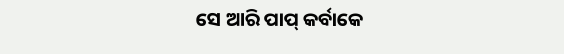ସେ ଆରି ପାପ୍ କର୍ବାକେ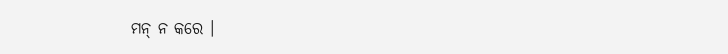ମନ୍ ନ କରେ ।